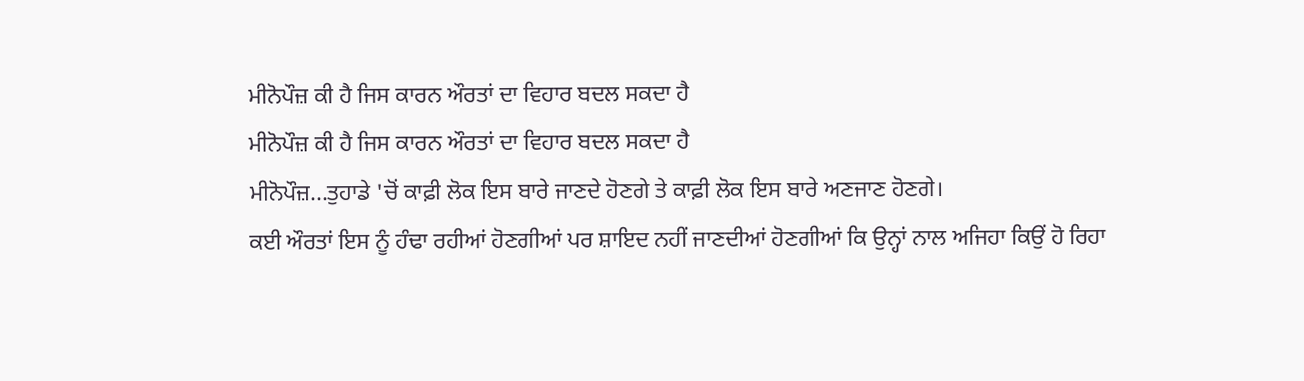ਮੀਨੋਪੌਜ਼ ਕੀ ਹੈ ਜਿਸ ਕਾਰਨ ਔਰਤਾਂ ਦਾ ਵਿਹਾਰ ਬਦਲ ਸਕਦਾ ਹੈ
ਮੀਨੋਪੌਜ਼ ਕੀ ਹੈ ਜਿਸ ਕਾਰਨ ਔਰਤਾਂ ਦਾ ਵਿਹਾਰ ਬਦਲ ਸਕਦਾ ਹੈ
ਮੀਨੋਪੌਜ਼...ਤੁਹਾਡੇ 'ਚੋਂ ਕਾਫ਼ੀ ਲੋਕ ਇਸ ਬਾਰੇ ਜਾਣਦੇ ਹੋਣਗੇ ਤੇ ਕਾਫ਼ੀ ਲੋਕ ਇਸ ਬਾਰੇ ਅਣਜਾਣ ਹੋਣਗੇ।
ਕਈ ਔਰਤਾਂ ਇਸ ਨੂੰ ਹੰਢਾ ਰਹੀਆਂ ਹੋਣਗੀਆਂ ਪਰ ਸ਼ਾਇਦ ਨਹੀਂ ਜਾਣਦੀਆਂ ਹੋਣਗੀਆਂ ਕਿ ਉਨ੍ਹਾਂ ਨਾਲ ਅਜਿਹਾ ਕਿਉਂ ਹੋ ਰਿਹਾ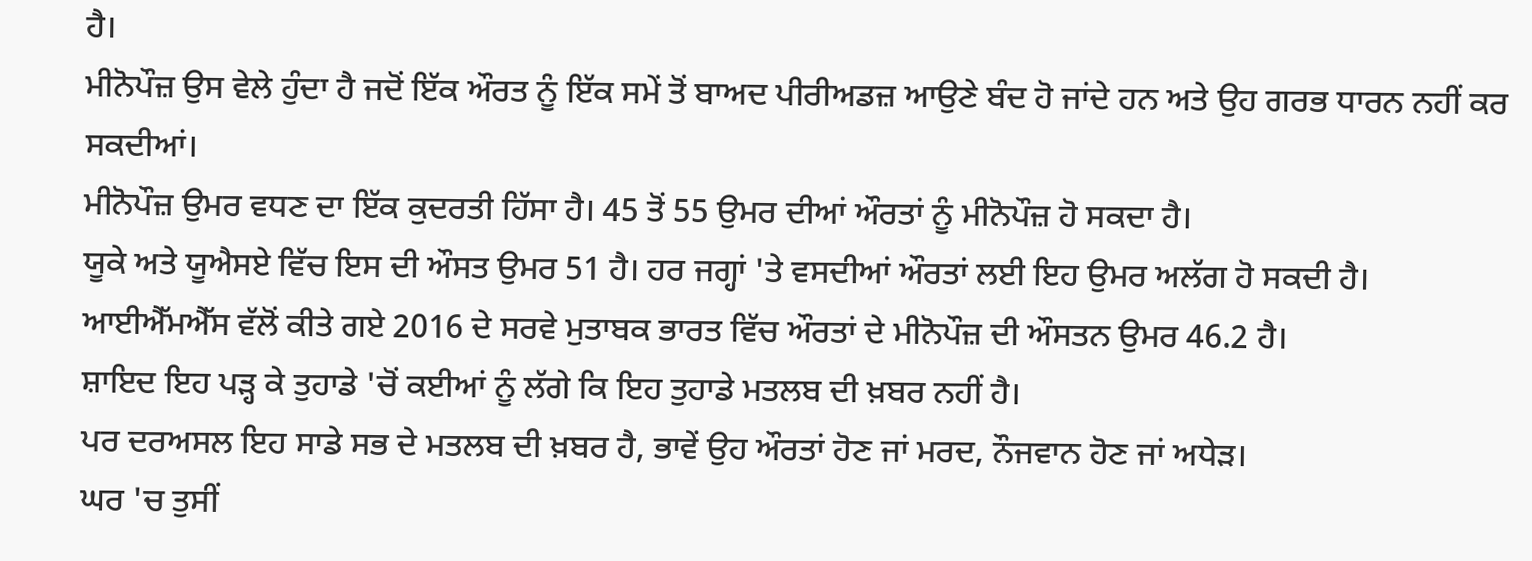ਹੈ।
ਮੀਨੋਪੌਜ਼ ਉਸ ਵੇਲੇ ਹੁੰਦਾ ਹੈ ਜਦੋਂ ਇੱਕ ਔਰਤ ਨੂੰ ਇੱਕ ਸਮੇਂ ਤੋਂ ਬਾਅਦ ਪੀਰੀਅਡਜ਼ ਆਉਣੇ ਬੰਦ ਹੋ ਜਾਂਦੇ ਹਨ ਅਤੇ ਉਹ ਗਰਭ ਧਾਰਨ ਨਹੀਂ ਕਰ ਸਕਦੀਆਂ।
ਮੀਨੋਪੌਜ਼ ਉਮਰ ਵਧਣ ਦਾ ਇੱਕ ਕੁਦਰਤੀ ਹਿੱਸਾ ਹੈ। 45 ਤੋਂ 55 ਉਮਰ ਦੀਆਂ ਔਰਤਾਂ ਨੂੰ ਮੀਨੋਪੌਜ਼ ਹੋ ਸਕਦਾ ਹੈ।
ਯੂਕੇ ਅਤੇ ਯੂਐਸਏ ਵਿੱਚ ਇਸ ਦੀ ਔਸਤ ਉਮਰ 51 ਹੈ। ਹਰ ਜਗ੍ਹਾਂ 'ਤੇ ਵਸਦੀਆਂ ਔਰਤਾਂ ਲਈ ਇਹ ਉਮਰ ਅਲੱਗ ਹੋ ਸਕਦੀ ਹੈ।
ਆਈਐੱਮਐੱਸ ਵੱਲੋਂ ਕੀਤੇ ਗਏ 2016 ਦੇ ਸਰਵੇ ਮੁਤਾਬਕ ਭਾਰਤ ਵਿੱਚ ਔਰਤਾਂ ਦੇ ਮੀਨੋਪੌਜ਼ ਦੀ ਔਸਤਨ ਉਮਰ 46.2 ਹੈ।
ਸ਼ਾਇਦ ਇਹ ਪੜ੍ਹ ਕੇ ਤੁਹਾਡੇ 'ਚੋਂ ਕਈਆਂ ਨੂੰ ਲੱਗੇ ਕਿ ਇਹ ਤੁਹਾਡੇ ਮਤਲਬ ਦੀ ਖ਼ਬਰ ਨਹੀਂ ਹੈ।
ਪਰ ਦਰਅਸਲ ਇਹ ਸਾਡੇ ਸਭ ਦੇ ਮਤਲਬ ਦੀ ਖ਼ਬਰ ਹੈ, ਭਾਵੇਂ ਉਹ ਔਰਤਾਂ ਹੋਣ ਜਾਂ ਮਰਦ, ਨੌਜਵਾਨ ਹੋਣ ਜਾਂ ਅਧੇੜ।
ਘਰ 'ਚ ਤੁਸੀਂ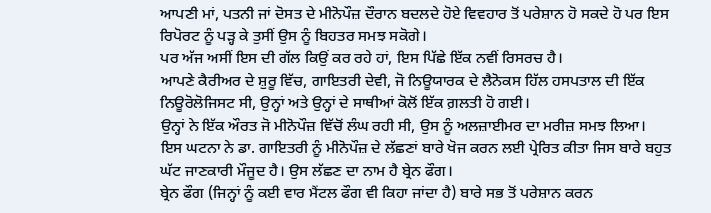ਆਪਣੀ ਮਾਂ, ਪਤਨੀ ਜਾਂ ਦੋਸਤ ਦੇ ਮੀਨੋਪੌਜ਼ ਦੌਰਾਨ ਬਦਲਦੇ ਹੋਏ ਵਿਵਹਾਰ ਤੋਂ ਪਰੇਸ਼ਾਨ ਹੋ ਸਕਦੇ ਹੋ ਪਰ ਇਸ ਰਿਪੋਰਟ ਨੂੰ ਪੜ੍ਹ ਕੇ ਤੁਸੀਂ ਉਸ ਨੂੰ ਬਿਹਤਰ ਸਮਝ ਸਕੋਗੇ।
ਪਰ ਅੱਜ ਅਸੀਂ ਇਸ ਦੀ ਗੱਲ ਕਿਉਂ ਕਰ ਰਹੇ ਹਾਂ, ਇਸ ਪਿੱਛੇ ਇੱਕ ਨਵੀਂ ਰਿਸਰਚ ਹੈ।
ਆਪਣੇ ਕੈਰੀਅਰ ਦੇ ਸ਼ੁਰੂ ਵਿੱਚ, ਗਾਇਤਰੀ ਦੇਵੀ, ਜੋ ਨਿਊਯਾਰਕ ਦੇ ਲੈਨੋਕਸ ਹਿੱਲ ਹਸਪਤਾਲ ਦੀ ਇੱਕ ਨਿਊਰੋਲੋਜਿਸਟ ਸੀ, ਉਨ੍ਹਾਂ ਅਤੇ ਉਨ੍ਹਾਂ ਦੇ ਸਾਥੀਆਂ ਕੋਲੋਂ ਇੱਕ ਗ਼ਲਤੀ ਹੋ ਗਈ।
ਉਨ੍ਹਾਂ ਨੇ ਇੱਕ ਔਰਤ ਜੋ ਮੀਨੋਪੌਜ਼ ਵਿੱਚੋਂ ਲੰਘ ਰਹੀ ਸੀ, ਉਸ ਨੂੰ ਅਲਜ਼ਾਈਮਰ ਦਾ ਮਰੀਜ਼ ਸਮਝ ਲਿਆ।
ਇਸ ਘਟਨਾ ਨੇ ਡਾ. ਗਾਇਤਰੀ ਨੂੰ ਮੀਨੋਪੌਜ਼ ਦੇ ਲੱਛਣਾਂ ਬਾਰੇ ਖੋਜ ਕਰਨ ਲਈ ਪ੍ਰੇਰਿਤ ਕੀਤਾ ਜਿਸ ਬਾਰੇ ਬਹੁਤ ਘੱਟ ਜਾਣਕਾਰੀ ਮੌਜੂਦ ਹੈ। ਉਸ ਲੱਛਣ ਦਾ ਨਾਮ ਹੈ ਬ੍ਰੇਨ ਫੌਗ।
ਬ੍ਰੇਨ ਫੌਗ (ਜਿਨ੍ਹਾਂ ਨੂੰ ਕਈ ਵਾਰ ਮੈਂਟਲ ਫੌਗ ਵੀ ਕਿਹਾ ਜਾਂਦਾ ਹੈ) ਬਾਰੇ ਸਭ ਤੋਂ ਪਰੇਸ਼ਾਨ ਕਰਨ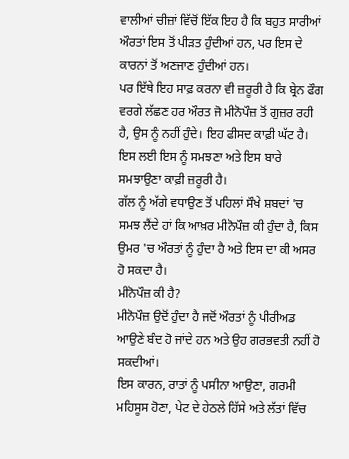ਵਾਲੀਆਂ ਚੀਜ਼ਾਂ ਵਿੱਚੋਂ ਇੱਕ ਇਹ ਹੈ ਕਿ ਬਹੁਤ ਸਾਰੀਆਂ ਔਰਤਾਂ ਇਸ ਤੋਂ ਪੀੜਤ ਹੁੰਦੀਆਂ ਹਨ, ਪਰ ਇਸ ਦੇ ਕਾਰਨਾਂ ਤੋਂ ਅਣਜਾਣ ਹੁੰਦੀਆਂ ਹਨ।
ਪਰ ਇੱਥੇ ਇਹ ਸਾਫ਼ ਕਰਨਾ ਵੀ ਜ਼ਰੂਰੀ ਹੈ ਕਿ ਬ੍ਰੇਨ ਫੌਗ ਵਰਗੇ ਲੱਛਣ ਹਰ ਔਰਤ ਜੋ ਮੀਨੋਪੌਜ਼ ਤੋਂ ਗੁਜ਼ਰ ਰਹੀ ਹੈ, ਉਸ ਨੂੰ ਨਹੀਂ ਹੁੰਦੇ। ਇਹ ਫੀਸਦ ਕਾਫ਼ੀ ਘੱਟ ਹੈ।
ਇਸ ਲਈ ਇਸ ਨੂੰ ਸਮਝਣਾ ਅਤੇ ਇਸ ਬਾਰੇ ਸਮਝਾਉਣਾ ਕਾਫ਼ੀ ਜ਼ਰੂਰੀ ਹੈ।
ਗੱਲ ਨੂੰ ਅੱਗੇ ਵਧਾਉਣ ਤੋਂ ਪਹਿਲਾਂ ਸੌਖੇ ਸ਼ਬਦਾਂ 'ਚ ਸਮਝ ਲੈਂਦੇ ਹਾਂ ਕਿ ਆਖ਼ਰ ਮੀਨੋਪੌਜ਼ ਕੀ ਹੁੰਦਾ ਹੈ, ਕਿਸ ਉਮਰ 'ਚ ਔਰਤਾਂ ਨੂੰ ਹੁੰਦਾ ਹੈ ਅਤੇ ਇਸ ਦਾ ਕੀ ਅਸਰ ਹੋ ਸਕਦਾ ਹੈ।
ਮੀਨੋਪੌਜ਼ ਕੀ ਹੈ?
ਮੀਨੋਪੌਜ਼ ਉਦੋਂ ਹੁੰਦਾ ਹੈ ਜਦੋਂ ਔਰਤਾਂ ਨੂੰ ਪੀਰੀਅਡ ਆਉਣੇ ਬੰਦ ਹੋ ਜਾਂਦੇ ਹਨ ਅਤੇ ਉਹ ਗਰਭਵਤੀ ਨਹੀਂ ਹੋ ਸਕਦੀਆਂ।
ਇਸ ਕਾਰਨ, ਰਾਤਾਂ ਨੂੰ ਪਸੀਨਾ ਆਉਣਾ, ਗਰਮੀ ਮਹਿਸੂਸ ਹੋਣਾ, ਪੇਟ ਦੇ ਹੇਠਲੇ ਹਿੱਸੇ ਅਤੇ ਲੱਤਾਂ ਵਿੱਚ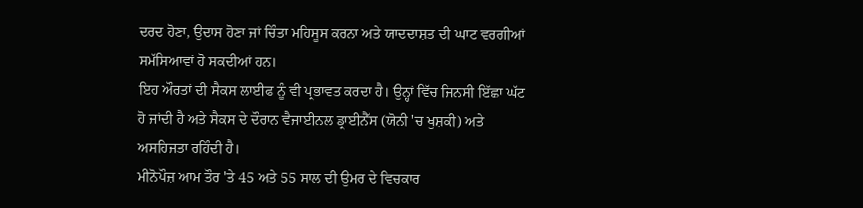ਦਰਦ ਹੋਣਾ, ਉਦਾਸ ਹੋਣਾ ਜਾਂ ਚਿੰਤਾ ਮਹਿਸੂਸ ਕਰਨਾ ਅਤੇ ਯਾਦਦਾਸ਼ਤ ਦੀ ਘਾਟ ਵਰਗੀਆਂ ਸਮੱਸਿਆਵਾਂ ਹੋ ਸਕਦੀਆਂ ਹਨ।
ਇਹ ਔਰਤਾਂ ਦੀ ਸੈਕਸ ਲਾਈਫ ਨੂੰ ਵੀ ਪ੍ਰਭਾਵਤ ਕਰਦਾ ਹੈ। ਉਨ੍ਹਾਂ ਵਿੱਚ ਜਿਨਸੀ ਇੱਛਾ ਘੱਟ ਹੋ ਜਾਂਦੀ ਹੈ ਅਤੇ ਸੈਕਸ ਦੇ ਦੌਰਾਨ ਵੈਜਾਈਨਲ ਡ੍ਰਾਈਨੈੱਸ (ਯੋਨੀ 'ਚ ਖੁਸ਼ਕੀ) ਅਤੇ ਅਸਹਿਜਤਾ ਰਹਿੰਦੀ ਹੈ।
ਮੀਨੋਪੌਜ਼ ਆਮ ਤੌਰ 'ਤੇ 45 ਅਤੇ 55 ਸਾਲ ਦੀ ਉਮਰ ਦੇ ਵਿਚਕਾਰ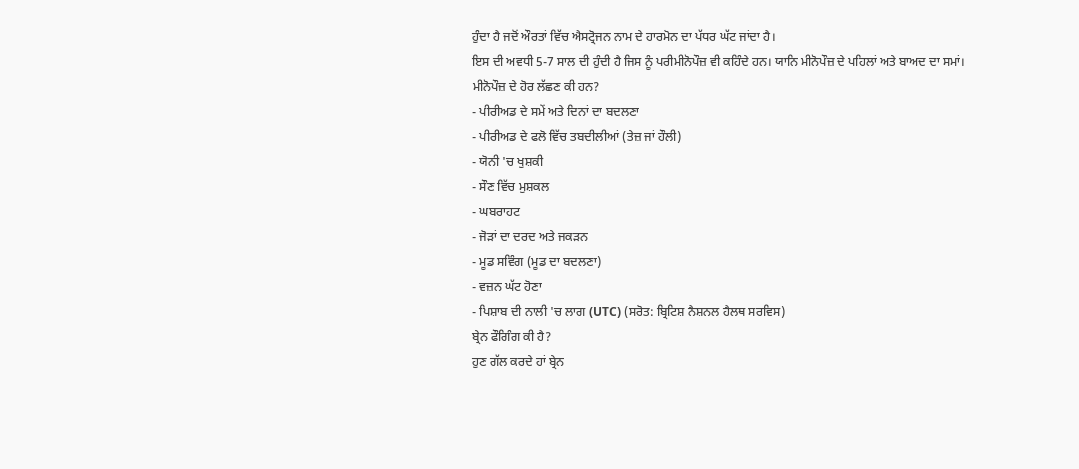ਹੁੰਦਾ ਹੈ ਜਦੋਂ ਔਰਤਾਂ ਵਿੱਚ ਐਸਟ੍ਰੋਜਨ ਨਾਮ ਦੇ ਹਾਰਮੋਨ ਦਾ ਪੱਧਰ ਘੱਟ ਜਾਂਦਾ ਹੈ।
ਇਸ ਦੀ ਅਵਧੀ 5-7 ਸਾਲ ਦੀ ਹੁੰਦੀ ਹੈ ਜਿਸ ਨੂੰ ਪਰੀਮੀਨੋਪੌਜ਼ ਵੀ ਕਹਿੰਦੇ ਹਨ। ਯਾਨਿ ਮੀਨੋਪੌਜ਼ ਦੇ ਪਹਿਲਾਂ ਅਤੇ ਬਾਅਦ ਦਾ ਸਮਾਂ।
ਮੀਨੋਪੌਜ਼ ਦੇ ਹੋਰ ਲੱਛਣ ਕੀ ਹਨ?
- ਪੀਰੀਅਡ ਦੇ ਸਮੇਂ ਅਤੇ ਦਿਨਾਂ ਦਾ ਬਦਲਣਾ
- ਪੀਰੀਅਡ ਦੇ ਫਲੋ ਵਿੱਚ ਤਬਦੀਲੀਆਂ (ਤੇਜ਼ ਜਾਂ ਹੌਲੀ)
- ਯੋਨੀ 'ਚ ਖੁਸ਼ਕੀ
- ਸੌਣ ਵਿੱਚ ਮੁਸ਼ਕਲ
- ਘਬਰਾਹਟ
- ਜੋੜਾਂ ਦਾ ਦਰਦ ਅਤੇ ਜਕੜਨ
- ਮੂਡ ਸਵਿੰਗ (ਮੂਡ ਦਾ ਬਦਲਣਾ)
- ਵਜ਼ਨ ਘੱਟ ਹੋਣਾ
- ਪਿਸ਼ਾਬ ਦੀ ਨਾਲੀ 'ਚ ਲਾਗ (UTC) (ਸਰੋਤ: ਬ੍ਰਿਟਿਸ਼ ਨੈਸ਼ਨਲ ਹੈਲਥ ਸਰਵਿਸ)
ਬ੍ਰੇਨ ਫੌਗਿੰਗ ਕੀ ਹੈ?
ਹੁਣ ਗੱਲ ਕਰਦੇ ਹਾਂ ਬ੍ਰੇਨ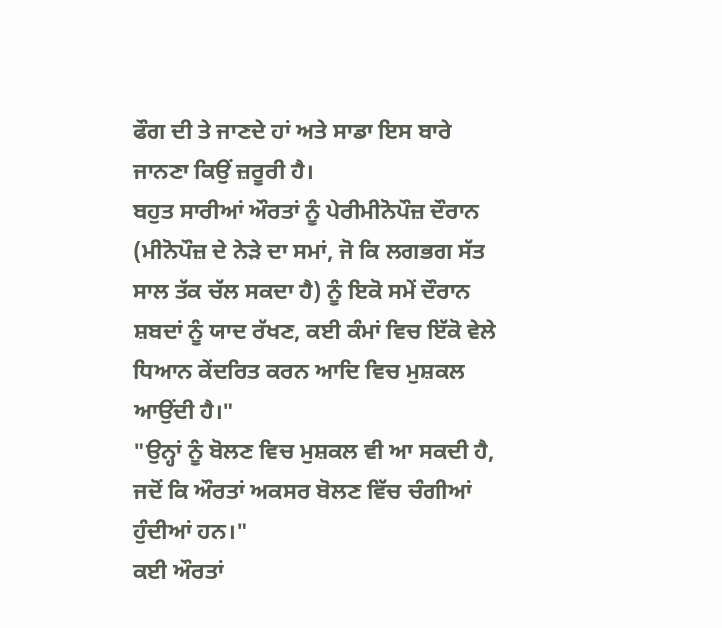ਫੌਗ ਦੀ ਤੇ ਜਾਣਦੇ ਹਾਂ ਅਤੇ ਸਾਡਾ ਇਸ ਬਾਰੇ ਜਾਨਣਾ ਕਿਉਂ ਜ਼ਰੂਰੀ ਹੈ।
ਬਹੁਤ ਸਾਰੀਆਂ ਔਰਤਾਂ ਨੂੰ ਪੇਰੀਮੀਨੋਪੌਜ਼ ਦੌਰਾਨ (ਮੀਨੋਪੌਜ਼ ਦੇ ਨੇੜੇ ਦਾ ਸਮਾਂ, ਜੋ ਕਿ ਲਗਭਗ ਸੱਤ ਸਾਲ ਤੱਕ ਚੱਲ ਸਕਦਾ ਹੈ) ਨੂੰ ਇਕੋ ਸਮੇਂ ਦੌਰਾਨ ਸ਼ਬਦਾਂ ਨੂੰ ਯਾਦ ਰੱਖਣ, ਕਈ ਕੰਮਾਂ ਵਿਚ ਇੱਕੋ ਵੇਲੇ ਧਿਆਨ ਕੇਂਦਰਿਤ ਕਰਨ ਆਦਿ ਵਿਚ ਮੁਸ਼ਕਲ ਆਉਂਦੀ ਹੈ।"
"ਉਨ੍ਹਾਂ ਨੂੰ ਬੋਲਣ ਵਿਚ ਮੁਸ਼ਕਲ ਵੀ ਆ ਸਕਦੀ ਹੈ, ਜਦੋਂ ਕਿ ਔਰਤਾਂ ਅਕਸਰ ਬੋਲਣ ਵਿੱਚ ਚੰਗੀਆਂ ਹੁੰਦੀਆਂ ਹਨ।"
ਕਈ ਔਰਤਾਂ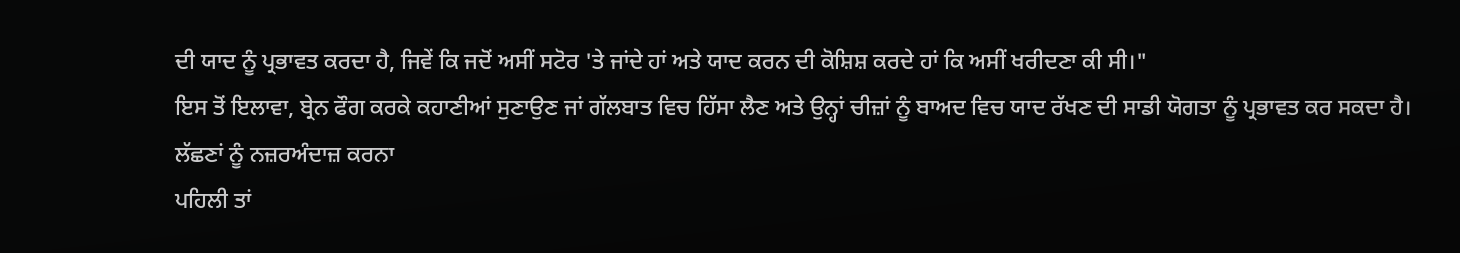ਦੀ ਯਾਦ ਨੂੰ ਪ੍ਰਭਾਵਤ ਕਰਦਾ ਹੈ, ਜਿਵੇਂ ਕਿ ਜਦੋਂ ਅਸੀਂ ਸਟੋਰ 'ਤੇ ਜਾਂਦੇ ਹਾਂ ਅਤੇ ਯਾਦ ਕਰਨ ਦੀ ਕੋਸ਼ਿਸ਼ ਕਰਦੇ ਹਾਂ ਕਿ ਅਸੀਂ ਖਰੀਦਣਾ ਕੀ ਸੀ।"
ਇਸ ਤੋਂ ਇਲਾਵਾ, ਬ੍ਰੇਨ ਫੌਗ ਕਰਕੇ ਕਹਾਣੀਆਂ ਸੁਣਾਉਣ ਜਾਂ ਗੱਲਬਾਤ ਵਿਚ ਹਿੱਸਾ ਲੈਣ ਅਤੇ ਉਨ੍ਹਾਂ ਚੀਜ਼ਾਂ ਨੂੰ ਬਾਅਦ ਵਿਚ ਯਾਦ ਰੱਖਣ ਦੀ ਸਾਡੀ ਯੋਗਤਾ ਨੂੰ ਪ੍ਰਭਾਵਤ ਕਰ ਸਕਦਾ ਹੈ।
ਲੱਛਣਾਂ ਨੂੰ ਨਜ਼ਰਅੰਦਾਜ਼ ਕਰਨਾ
ਪਹਿਲੀ ਤਾਂ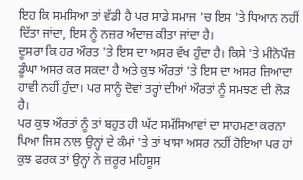ਇਹ ਕਿ ਸਮਸਿਆ ਤਾਂ ਵੱਡੀ ਹੈ ਪਰ ਸਾਡੇ ਸਮਾਜ 'ਚ ਇਸ 'ਤੇ ਧਿਆਨ ਨਹੀਂ ਦਿੱਤਾ ਜਾਂਦਾ, ਇਸ ਨੂੰ ਨਜ਼ਰ ਅੰਦਾਜ਼ ਕੀਤਾ ਜਾਂਦਾ ਹੈ।
ਦੂਸਰਾ ਕਿ ਹਰ ਔਰਤ 'ਤੇ ਇਸ ਦਾ ਅਸਰ ਵੱਖ ਹੁੰਦਾ ਹੈ। ਕਿਸੇ 'ਤੇ ਮੀਨੋਪੌਜ਼ ਡੂੰਘਾ ਅਸਰ ਕਰ ਸਕਦਾ ਹੈ ਅਤੇ ਕੁਝ ਔਰਤਾਂ 'ਤੇ ਇਸ ਦਾ ਅਸਰ ਜ਼ਿਆਦਾ ਹਾਵੀ ਨਹੀਂ ਹੁੰਦਾ। ਪਰ ਸਾਨੂੰ ਦੋਵਾਂ ਤਰ੍ਹਾਂ ਦੀਆਂ ਔਰਤਾਂ ਨੂੰ ਸਮਝਣ ਦੀ ਲੋੜ ਹੈ।
ਪਰ ਕੁਝ ਔਰਤਾਂ ਨੂੰ ਤਾਂ ਬਹੁਤ ਹੀ ਘੱਟ ਸਮੱਸਿਆਵਾਂ ਦਾ ਸਾਹਮਣਾ ਕਰਨਾ ਪਿਆ ਜਿਸ ਨਾਲ ਉਨ੍ਹਾਂ ਦੇ ਕੰਮਾਂ 'ਤੇ ਤਾਂ ਖਾਸਾ ਅਸਰ ਨਹੀਂ ਹੋਇਆ ਪਰ ਹਾਂ ਕੁਝ ਫਰਕ ਤਾਂ ਉਨ੍ਹਾਂ ਨੇ ਜ਼ਰੂਰ ਮਹਿਸੂਸ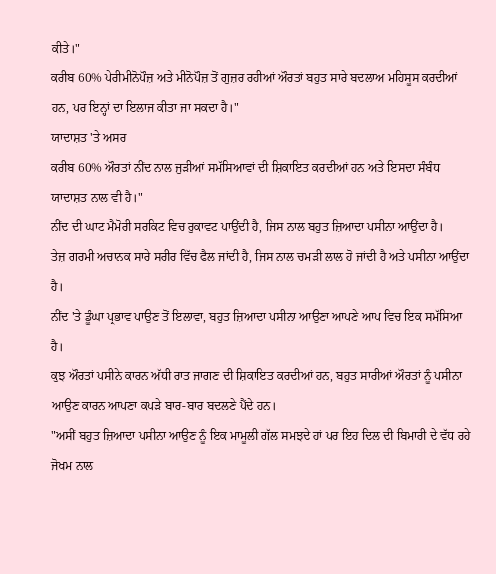ਕੀਤੇ।"
ਕਰੀਬ 60% ਪੇਰੀਮੀਨੋਪੌਜ਼ ਅਤੇ ਮੀਨੋਪੌਜ਼ ਤੋਂ ਗੁਜ਼ਰ ਰਹੀਆਂ ਔਰਤਾਂ ਬਹੁਤ ਸਾਰੇ ਬਦਲਾਅ ਮਹਿਸੂਸ ਕਰਦੀਆਂ ਹਨ, ਪਰ ਇਨ੍ਹਾਂ ਦਾ ਇਲਾਜ ਕੀਤਾ ਜਾ ਸਕਦਾ ਹੈ।"
ਯਾਦਾਸ਼ਤ 'ਤੇ ਅਸਰ
ਕਰੀਬ 60% ਔਰਤਾਂ ਨੀਂਦ ਨਾਲ ਜੁੜੀਆਂ ਸਮੱਸਿਆਵਾਂ ਦੀ ਸ਼ਿਕਾਇਤ ਕਰਦੀਆਂ ਹਨ ਅਤੇ ਇਸਦਾ ਸੰਬੰਧ ਯਾਦਾਸ਼ਤ ਨਾਲ ਵੀ ਹੈ।"
ਨੀਂਦ ਦੀ ਘਾਟ ਮੈਮੋਰੀ ਸਰਕਿਟ ਵਿਚ ਰੁਕਾਵਟ ਪਾਉਂਦੀ ਹੈ, ਜਿਸ ਨਾਲ ਬਹੁਤ ਜ਼ਿਆਦਾ ਪਸੀਨਾ ਆਉਂਦਾ ਹੈ।
ਤੇਜ਼ ਗਰਮੀ ਅਚਾਨਕ ਸਾਰੇ ਸਰੀਰ ਵਿੱਚ ਫੈਲ ਜਾਂਦੀ ਹੈ, ਜਿਸ ਨਾਲ ਚਮੜੀ ਲਾਲ ਹੋ ਜਾਂਦੀ ਹੈ ਅਤੇ ਪਸੀਨਾ ਆਉਂਦਾ ਹੈ।
ਨੀਂਦ 'ਤੇ ਡੂੰਘਾ ਪ੍ਰਭਾਵ ਪਾਉਣ ਤੋਂ ਇਲਾਵਾ, ਬਹੁਤ ਜ਼ਿਆਦਾ ਪਸੀਨਾ ਆਉਣਾ ਆਪਣੇ ਆਪ ਵਿਚ ਇਕ ਸਮੱਸਿਆ ਹੈ।
ਕੁਝ ਔਰਤਾਂ ਪਸੀਨੇ ਕਾਰਨ ਅੱਧੀ ਰਾਤ ਜਾਗਣ ਦੀ ਸ਼ਿਕਾਇਤ ਕਰਦੀਆਂ ਹਨ, ਬਹੁਤ ਸਾਰੀਆਂ ਔਰਤਾਂ ਨੂੰ ਪਸੀਨਾ ਆਉਣ ਕਾਰਨ ਆਪਣਾ ਕਪੜੇ ਬਾਰ-ਬਾਰ ਬਦਲਣੇ ਪੈਂਦੇ ਹਨ।
"ਅਸੀਂ ਬਹੁਤ ਜ਼ਿਆਦਾ ਪਸੀਨਾ ਆਉਣ ਨੂੰ ਇਕ ਮਾਮੂਲੀ ਗੱਲ ਸਮਝਦੇ ਹਾਂ ਪਰ ਇਹ ਦਿਲ ਦੀ ਬਿਮਾਰੀ ਦੇ ਵੱਧ ਰਹੇ ਜੋਖਮ ਨਾਲ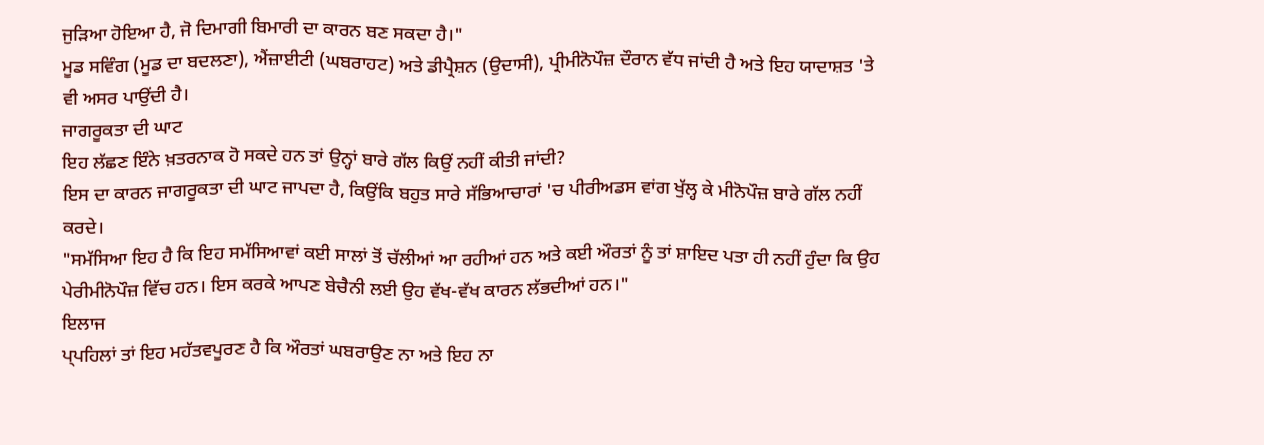ਜੁੜਿਆ ਹੋਇਆ ਹੈ, ਜੋ ਦਿਮਾਗੀ ਬਿਮਾਰੀ ਦਾ ਕਾਰਨ ਬਣ ਸਕਦਾ ਹੈ।"
ਮੂਡ ਸਵਿੰਗ (ਮੂਡ ਦਾ ਬਦਲਣਾ), ਐਂਜ਼ਾਈਟੀ (ਘਬਰਾਹਟ) ਅਤੇ ਡੀਪ੍ਰੈਸ਼ਨ (ਉਦਾਸੀ), ਪ੍ਰੀਮੀਨੋਪੌਜ਼ ਦੌਰਾਨ ਵੱਧ ਜਾਂਦੀ ਹੈ ਅਤੇ ਇਹ ਯਾਦਾਸ਼ਤ 'ਤੇ ਵੀ ਅਸਰ ਪਾਉਂਦੀ ਹੈ।
ਜਾਗਰੂਕਤਾ ਦੀ ਘਾਟ
ਇਹ ਲੱਛਣ ਇੰਨੇ ਖ਼ਤਰਨਾਕ ਹੋ ਸਕਦੇ ਹਨ ਤਾਂ ਉਨ੍ਹਾਂ ਬਾਰੇ ਗੱਲ ਕਿਉਂ ਨਹੀਂ ਕੀਤੀ ਜਾਂਦੀ?
ਇਸ ਦਾ ਕਾਰਨ ਜਾਗਰੂਕਤਾ ਦੀ ਘਾਟ ਜਾਪਦਾ ਹੈ, ਕਿਉਂਕਿ ਬਹੁਤ ਸਾਰੇ ਸੱਭਿਆਚਾਰਾਂ 'ਚ ਪੀਰੀਅਡਸ ਵਾਂਗ ਖੁੱਲ੍ਹ ਕੇ ਮੀਨੋਪੌਜ਼ ਬਾਰੇ ਗੱਲ ਨਹੀਂ ਕਰਦੇ।
"ਸਮੱਸਿਆ ਇਹ ਹੈ ਕਿ ਇਹ ਸਮੱਸਿਆਵਾਂ ਕਈ ਸਾਲਾਂ ਤੋਂ ਚੱਲੀਆਂ ਆ ਰਹੀਆਂ ਹਨ ਅਤੇ ਕਈ ਔਰਤਾਂ ਨੂੰ ਤਾਂ ਸ਼ਾਇਦ ਪਤਾ ਹੀ ਨਹੀਂ ਹੁੰਦਾ ਕਿ ਉਹ ਪੇਰੀਮੀਨੋਪੌਜ਼ ਵਿੱਚ ਹਨ। ਇਸ ਕਰਕੇ ਆਪਣ ਬੇਚੈਨੀ ਲਈ ਉਹ ਵੱਖ-ਵੱਖ ਕਾਰਨ ਲੱਭਦੀਆਂ ਹਨ।"
ਇਲਾਜ
ਪ੍ਪਹਿਲਾਂ ਤਾਂ ਇਹ ਮਹੱਤਵਪੂਰਣ ਹੈ ਕਿ ਔਰਤਾਂ ਘਬਰਾਉਣ ਨਾ ਅਤੇ ਇਹ ਨਾ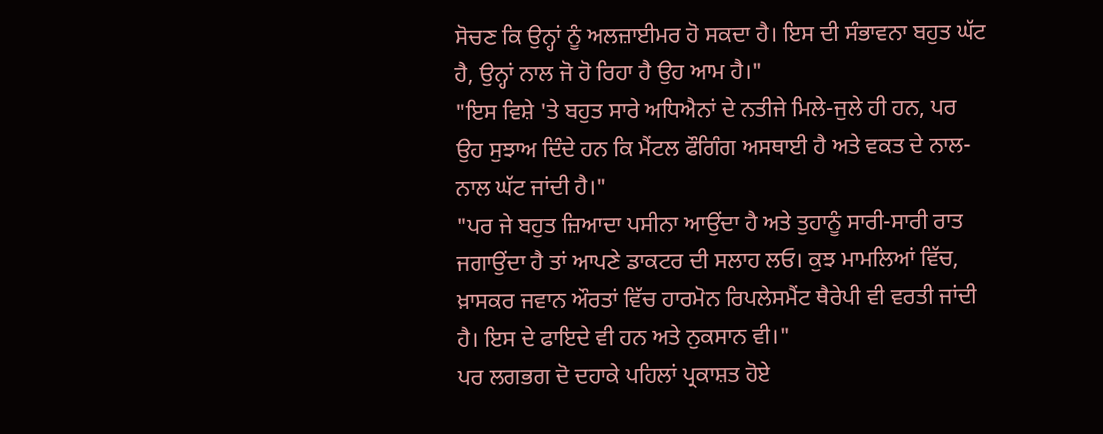ਸੋਚਣ ਕਿ ਉਨ੍ਹਾਂ ਨੂੰ ਅਲਜ਼ਾਈਮਰ ਹੋ ਸਕਦਾ ਹੈ। ਇਸ ਦੀ ਸੰਭਾਵਨਾ ਬਹੁਤ ਘੱਟ ਹੈ, ਉਨ੍ਹਾਂ ਨਾਲ ਜੋ ਹੋ ਰਿਹਾ ਹੈ ਉਹ ਆਮ ਹੈ।"
"ਇਸ ਵਿਸ਼ੇ 'ਤੇ ਬਹੁਤ ਸਾਰੇ ਅਧਿਐਨਾਂ ਦੇ ਨਤੀਜੇ ਮਿਲੇ-ਜੁਲੇ ਹੀ ਹਨ, ਪਰ ਉਹ ਸੁਝਾਅ ਦਿੰਦੇ ਹਨ ਕਿ ਮੈਂਟਲ ਫੌਗਿੰਗ ਅਸਥਾਈ ਹੈ ਅਤੇ ਵਕਤ ਦੇ ਨਾਲ-ਨਾਲ ਘੱਟ ਜਾਂਦੀ ਹੈ।"
"ਪਰ ਜੇ ਬਹੁਤ ਜ਼ਿਆਦਾ ਪਸੀਨਾ ਆਉਂਦਾ ਹੈ ਅਤੇ ਤੁਹਾਨੂੰ ਸਾਰੀ-ਸਾਰੀ ਰਾਤ ਜਗਾਉਂਦਾ ਹੈ ਤਾਂ ਆਪਣੇ ਡਾਕਟਰ ਦੀ ਸਲਾਹ ਲਓ। ਕੁਝ ਮਾਮਲਿਆਂ ਵਿੱਚ, ਖ਼ਾਸਕਰ ਜਵਾਨ ਔਰਤਾਂ ਵਿੱਚ ਹਾਰਮੋਨ ਰਿਪਲੇਸਮੈਂਟ ਥੈਰੇਪੀ ਵੀ ਵਰਤੀ ਜਾਂਦੀ ਹੈ। ਇਸ ਦੇ ਫਾਇਦੇ ਵੀ ਹਨ ਅਤੇ ਨੁਕਸਾਨ ਵੀ।"
ਪਰ ਲਗਭਗ ਦੋ ਦਹਾਕੇ ਪਹਿਲਾਂ ਪ੍ਰਕਾਸ਼ਤ ਹੋਏ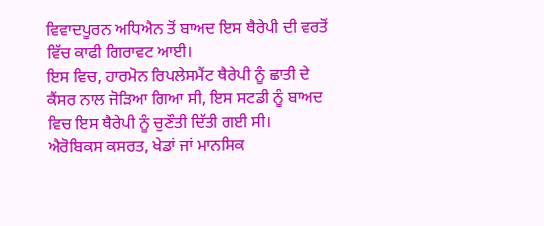ਵਿਵਾਦਪੂਰਨ ਅਧਿਐਨ ਤੋਂ ਬਾਅਦ ਇਸ ਥੈਰੇਪੀ ਦੀ ਵਰਤੋਂ ਵਿੱਚ ਕਾਫੀ ਗਿਰਾਵਟ ਆਈ।
ਇਸ ਵਿਚ, ਹਾਰਮੋਨ ਰਿਪਲੇਸਮੈਂਟ ਥੈਰੇਪੀ ਨੂੰ ਛਾਤੀ ਦੇ ਕੈਂਸਰ ਨਾਲ ਜੋੜਿਆ ਗਿਆ ਸੀ, ਇਸ ਸਟਡੀ ਨੂੰ ਬਾਅਦ ਵਿਚ ਇਸ ਥੈਰੇਪੀ ਨੂੰ ਚੁਣੌਤੀ ਦਿੱਤੀ ਗਈ ਸੀ।
ਐਰੋਬਿਕਸ ਕਸਰਤ, ਖੇਡਾਂ ਜਾਂ ਮਾਨਸਿਕ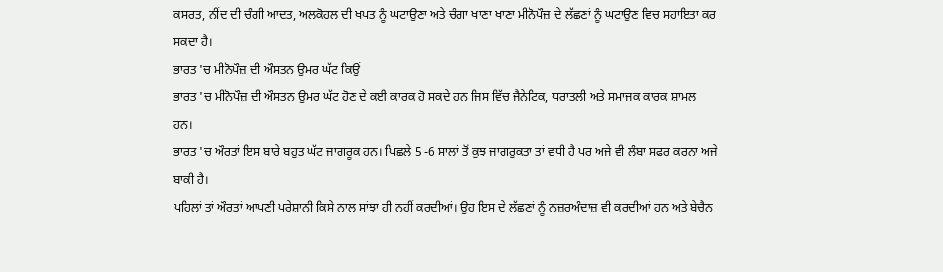ਕਸਰਤ, ਨੀਂਦ ਦੀ ਚੰਗੀ ਆਦਤ, ਅਲਕੋਹਲ ਦੀ ਖਪਤ ਨੂੰ ਘਟਾਉਣਾ ਅਤੇ ਚੰਗਾ ਖਾਣਾ ਖਾਣਾ ਮੀਨੋਪੌਜ਼ ਦੇ ਲੱਛਣਾਂ ਨੂੰ ਘਟਾਉਣ ਵਿਚ ਸਹਾਇਤਾ ਕਰ ਸਕਦਾ ਹੈ।
ਭਾਰਤ 'ਚ ਮੀਨੋਪੌਜ਼ ਦੀ ਔਸਤਨ ਉਮਰ ਘੱਟ ਕਿਉਂ
ਭਾਰਤ 'ਚ ਮੀਨੋਪੌਜ਼ ਦੀ ਔਸਤਨ ਉਮਰ ਘੱਟ ਹੋਣ ਦੇ ਕਈ ਕਾਰਕ ਹੋ ਸਕਦੇ ਹਨ ਜਿਸ ਵਿੱਚ ਜੈਨੇਟਿਕ, ਧਰਾਤਲੀ ਅਤੇ ਸਮਾਜਕ ਕਾਰਕ ਸ਼ਾਮਲ ਹਨ।
ਭਾਰਤ 'ਚ ਔਰਤਾਂ ਇਸ ਬਾਰੇ ਬਹੁਤ ਘੱਟ ਜਾਗਰੂਕ ਹਨ। ਪਿਛਲੇ 5 -6 ਸਾਲਾਂ ਤੋਂ ਕੁਝ ਜਾਗਰੁਕਤਾ ਤਾਂ ਵਧੀ ਹੈ ਪਰ ਅਜੇ ਵੀ ਲੰਬਾ ਸਫਰ ਕਰਨਾ ਅਜੇ ਬਾਕੀ ਹੈ।
ਪਹਿਲਾਂ ਤਾਂ ਔਰਤਾਂ ਆਪਣੀ ਪਰੇਸ਼ਾਨੀ ਕਿਸੇ ਨਾਲ ਸਾਂਝਾ ਹੀ ਨਹੀਂ ਕਰਦੀਆਂ। ਉਹ ਇਸ ਦੇ ਲੱਛਣਾਂ ਨੂੰ ਨਜ਼ਰਅੰਦਾਜ਼ ਵੀ ਕਰਦੀਆਂ ਹਨ ਅਤੇ ਬੇਚੈਨ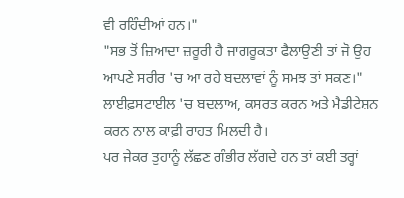ਵੀ ਰਹਿੰਦੀਆਂ ਹਨ।"
"ਸਭ ਤੋਂ ਜ਼ਿਆਦਾ ਜ਼ਰੂਰੀ ਹੈ ਜਾਗਰੂਕਤਾ ਫੈਲਾਉਣੀ ਤਾਂ ਜੋ ਉਹ ਆਪਣੇ ਸਰੀਰ 'ਚ ਆ ਰਹੇ ਬਦਲਾਵਾਂ ਨੂੰ ਸਮਝ ਤਾਂ ਸਕਣ।"
ਲਾਈਫ਼ਸਟਾਈਲ 'ਚ ਬਦਲਾਅ, ਕਸਰਤ ਕਰਨ ਅਤੇ ਮੈਡੀਟੇਸ਼ਨ ਕਰਨ ਨਾਲ ਕਾਫ਼ੀ ਰਾਹਤ ਮਿਲਦੀ ਹੈ।
ਪਰ ਜੇਕਰ ਤੁਹਾਨੂੰ ਲੱਛਣ ਗੰਭੀਰ ਲੱਗਦੇ ਹਨ ਤਾਂ ਕਈ ਤਰ੍ਹਾਂ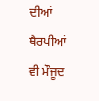ਦੀਆਂ ਥੈਰਪੀਆਂ ਵੀ ਮੌਜੂਦ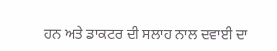ਹਨ ਅਤੇ ਡਾਕਟਰ ਦੀ ਸਲਾਹ ਨਾਲ ਦਵਾਈ ਦਾ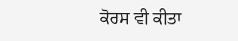ਕੋਰਸ ਵੀ ਕੀਤਾ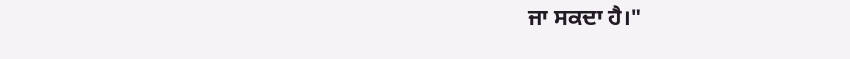ਜਾ ਸਕਦਾ ਹੈ।"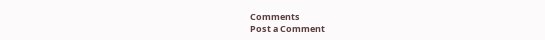Comments
Post a Comment